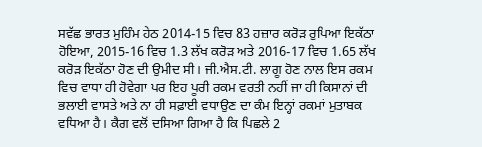ਸਵੱਛ ਭਾਰਤ ਮੁਹਿੰਮ ਹੇਠ 2014-15 ਵਿਚ 83 ਹਜ਼ਾਰ ਕਰੋੜ ਰੁਪਿਆ ਇਕੱਠਾ ਹੋਇਆ, 2015-16 ਵਿਚ 1.3 ਲੱਖ ਕਰੋੜ ਅਤੇ 2016-17 ਵਿਚ 1.65 ਲੱਖ ਕਰੋੜ ਇਕੱਠਾ ਹੋਣ ਦੀ ਉਮੀਦ ਸੀ। ਜੀ.ਐਸ.ਟੀ. ਲਾਗੂ ਹੋਣ ਨਾਲ ਇਸ ਰਕਮ ਵਿਚ ਵਾਧਾ ਹੀ ਹੋਵੇਗਾ ਪਰ ਇਹ ਪੂਰੀ ਰਕਮ ਵਰਤੀ ਨਹੀਂ ਜਾ ਹੀ ਕਿਸਾਨਾਂ ਦੀ ਭਲਾਈ ਵਾਸਤੇ ਅਤੇ ਨਾ ਹੀ ਸਫ਼ਾਈ ਵਧਾਉਣ ਦਾ ਕੰਮ ਇਨ੍ਹਾਂ ਰਕਮਾਂ ਮੁਤਾਬਕ ਵਧਿਆ ਹੈ। ਕੈਗ ਵਲੋਂ ਦਸਿਆ ਗਿਆ ਹੈ ਕਿ ਪਿਛਲੇ 2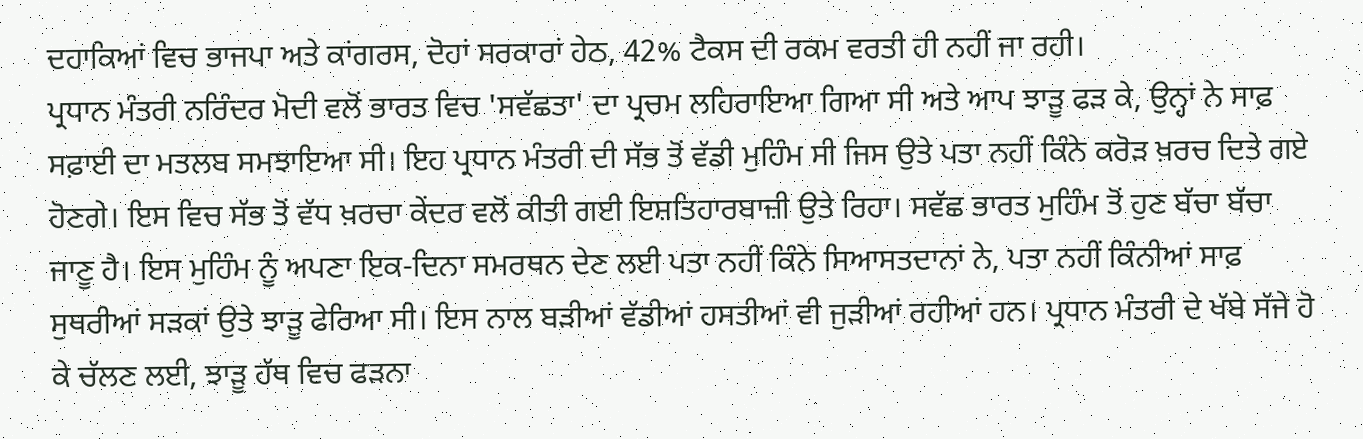ਦਹਾਕਿਆਂ ਵਿਚ ਭਾਜਪਾ ਅਤੇ ਕਾਂਗਰਸ, ਦੋਹਾਂ ਸਰਕਾਰਾਂ ਹੇਠ, 42% ਟੈਕਸ ਦੀ ਰਕਮ ਵਰਤੀ ਹੀ ਨਹੀਂ ਜਾ ਰਹੀ।
ਪ੍ਰਧਾਨ ਮੰਤਰੀ ਨਰਿੰਦਰ ਮੋਦੀ ਵਲੋਂ ਭਾਰਤ ਵਿਚ 'ਸਵੱਛਤਾ' ਦਾ ਪ੍ਰਚਮ ਲਹਿਰਾਇਆ ਗਿਆ ਸੀ ਅਤੇ ਆਪ ਝਾੜੂ ਫੜ ਕੇ, ਉਨ੍ਹਾਂ ਨੇ ਸਾਫ਼ ਸਫ਼ਾਈ ਦਾ ਮਤਲਬ ਸਮਝਾਇਆ ਸੀ। ਇਹ ਪ੍ਰਧਾਨ ਮੰਤਰੀ ਦੀ ਸੱਭ ਤੋਂ ਵੱਡੀ ਮੁਹਿੰਮ ਸੀ ਜਿਸ ਉਤੇ ਪਤਾ ਨਹੀਂ ਕਿੰਨੇ ਕਰੋੜ ਖ਼ਰਚ ਦਿਤੇ ਗਏ ਹੋਣਗੇ। ਇਸ ਵਿਚ ਸੱਭ ਤੋਂ ਵੱਧ ਖ਼ਰਚਾ ਕੇਂਦਰ ਵਲੋਂ ਕੀਤੀ ਗਈ ਇਸ਼ਤਿਹਾਰਬਾਜ਼ੀ ਉਤੇ ਰਿਹਾ। ਸਵੱਛ ਭਾਰਤ ਮੁਹਿੰਮ ਤੋਂ ਹੁਣ ਬੱਚਾ ਬੱਚਾ ਜਾਣੂ ਹੈ। ਇਸ ਮੁਹਿੰਮ ਨੂੰ ਅਪਣਾ ਇਕ-ਦਿਨਾ ਸਮਰਥਨ ਦੇਣ ਲਈ ਪਤਾ ਨਹੀਂ ਕਿੰਨੇ ਸਿਆਸਤਦਾਨਾਂ ਨੇ, ਪਤਾ ਨਹੀਂ ਕਿੰਨੀਆਂ ਸਾਫ਼ ਸੁਥਰੀਆਂ ਸੜਕਾਂ ਉਤੇ ਝਾੜੂ ਫੇਰਿਆ ਸੀ। ਇਸ ਨਾਲ ਬੜੀਆਂ ਵੱਡੀਆਂ ਹਸਤੀਆਂ ਵੀ ਜੁੜੀਆਂ ਰਹੀਆਂ ਹਨ। ਪ੍ਰਧਾਨ ਮੰਤਰੀ ਦੇ ਖੱਬੇ ਸੱਜੇ ਹੋ ਕੇ ਚੱਲਣ ਲਈ, ਝਾੜੂ ਹੱਥ ਵਿਚ ਫੜਨਾ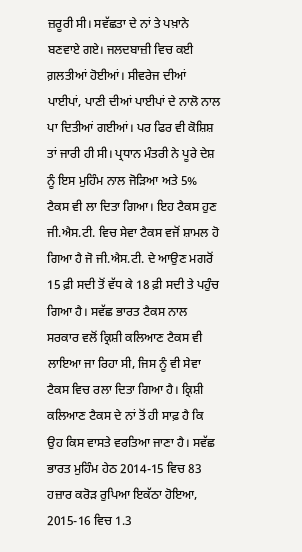ਜ਼ਰੂਰੀ ਸੀ। ਸਵੱਛਤਾ ਦੇ ਨਾਂ ਤੇ ਪਖ਼ਾਨੇ ਬਣਵਾਏ ਗਏ। ਜਲਦਬਾਜ਼ੀ ਵਿਚ ਕਈ ਗ਼ਲਤੀਆਂ ਹੋਈਆਂ। ਸੀਵਰੇਜ ਦੀਆਂ ਪਾਈਪਾਂ, ਪਾਣੀ ਦੀਆਂ ਪਾਈਪਾਂ ਦੇ ਨਾਲੋ ਨਾਲ ਪਾ ਦਿਤੀਆਂ ਗਈਆਂ। ਪਰ ਫਿਰ ਵੀ ਕੋਸ਼ਿਸ਼ ਤਾਂ ਜਾਰੀ ਹੀ ਸੀ। ਪ੍ਰਧਾਨ ਮੰਤਰੀ ਨੇ ਪੂਰੇ ਦੇਸ਼ ਨੂੰ ਇਸ ਮੁਹਿੰਮ ਨਾਲ ਜੋੜਿਆ ਅਤੇ 5% ਟੈਕਸ ਵੀ ਲਾ ਦਿਤਾ ਗਿਆ। ਇਹ ਟੈਕਸ ਹੁਣ ਜੀ.ਐਸ.ਟੀ. ਵਿਚ ਸੇਵਾ ਟੈਕਸ ਵਜੋਂ ਸ਼ਾਮਲ ਹੋ ਗਿਆ ਹੈ ਜੋ ਜੀ.ਐਸ.ਟੀ. ਦੇ ਆਉਣ ਮਗਰੋਂ 15 ਫ਼ੀ ਸਦੀ ਤੋਂ ਵੱਧ ਕੇ 18 ਫ਼ੀ ਸਦੀ ਤੇ ਪਹੁੰਚ ਗਿਆ ਹੈ। ਸਵੱਛ ਭਾਰਤ ਟੈਕਸ ਨਾਲ ਸਰਕਾਰ ਵਲੋਂ ਕ੍ਰਿਸ਼ੀ ਕਲਿਆਣ ਟੈਕਸ ਵੀ ਲਾਇਆ ਜਾ ਰਿਹਾ ਸੀ, ਜਿਸ ਨੂੰ ਵੀ ਸੇਵਾ ਟੈਕਸ ਵਿਚ ਰਲਾ ਦਿਤਾ ਗਿਆ ਹੈ। ਕ੍ਰਿਸ਼ੀ ਕਲਿਆਣ ਟੈਕਸ ਦੇ ਨਾਂ ਤੋਂ ਹੀ ਸਾਫ਼ ਹੈ ਕਿ ਉਹ ਕਿਸ ਵਾਸਤੇ ਵਰਤਿਆ ਜਾਣਾ ਹੈ। ਸਵੱਛ ਭਾਰਤ ਮੁਹਿੰਮ ਹੇਠ 2014-15 ਵਿਚ 83 ਹਜ਼ਾਰ ਕਰੋੜ ਰੁਪਿਆ ਇਕੱਠਾ ਹੋਇਆ, 2015-16 ਵਿਚ 1.3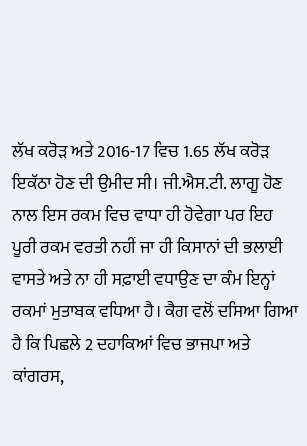ਲੱਖ ਕਰੋੜ ਅਤੇ 2016-17 ਵਿਚ 1.65 ਲੱਖ ਕਰੋੜ ਇਕੱਠਾ ਹੋਣ ਦੀ ਉਮੀਦ ਸੀ। ਜੀ.ਐਸ.ਟੀ. ਲਾਗੂ ਹੋਣ ਨਾਲ ਇਸ ਰਕਮ ਵਿਚ ਵਾਧਾ ਹੀ ਹੋਵੇਗਾ ਪਰ ਇਹ ਪੂਰੀ ਰਕਮ ਵਰਤੀ ਨਹੀਂ ਜਾ ਹੀ ਕਿਸਾਨਾਂ ਦੀ ਭਲਾਈ ਵਾਸਤੇ ਅਤੇ ਨਾ ਹੀ ਸਫ਼ਾਈ ਵਧਾਉਣ ਦਾ ਕੰਮ ਇਨ੍ਹਾਂ ਰਕਮਾਂ ਮੁਤਾਬਕ ਵਧਿਆ ਹੈ। ਕੈਗ ਵਲੋਂ ਦਸਿਆ ਗਿਆ ਹੈ ਕਿ ਪਿਛਲੇ 2 ਦਹਾਕਿਆਂ ਵਿਚ ਭਾਜਪਾ ਅਤੇ ਕਾਂਗਰਸ,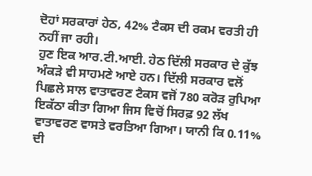ਦੋਹਾਂ ਸਰਕਾਰਾਂ ਹੇਠ, 42% ਟੈਕਸ ਦੀ ਰਕਮ ਵਰਤੀ ਹੀ ਨਹੀਂ ਜਾ ਰਹੀ।
ਹੁਣ ਇਕ ਆਰ.ਟੀ.ਆਈ. ਹੇਠ ਦਿੱਲੀ ਸਰਕਾਰ ਦੇ ਕੁੱਝ ਅੰਕੜੇ ਵੀ ਸਾਹਮਣੇ ਆਏ ਹਨ। ਦਿੱਲੀ ਸਰਕਾਰ ਵਲੋਂ ਪਿਛਲੇ ਸਾਲ ਵਾਤਾਵਰਣ ਟੈਕਸ ਵਜੋਂ 780 ਕਰੋੜ ਰੁਪਿਆ ਇਕੱਠਾ ਕੀਤਾ ਗਿਆ ਜਿਸ ਵਿਚੋਂ ਸਿਰਫ਼ 92 ਲੱਖ ਵਾਤਾਵਰਣ ਵਾਸਤੇ ਵਰਤਿਆ ਗਿਆ। ਯਾਨੀ ਕਿ 0.11% ਦੀ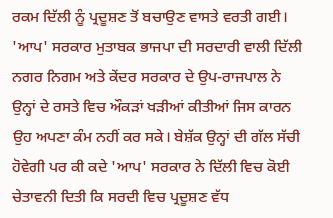ਰਕਮ ਦਿੱਲੀ ਨੂੰ ਪ੍ਰਦੂਸ਼ਣ ਤੋਂ ਬਚਾਉਣ ਵਾਸਤੇ ਵਰਤੀ ਗਈ। 'ਆਪ' ਸਰਕਾਰ ਮੁਤਾਬਕ ਭਾਜਪਾ ਦੀ ਸਰਦਾਰੀ ਵਾਲੀ ਦਿੱਲੀ ਨਗਰ ਨਿਗਮ ਅਤੇ ਕੇਂਦਰ ਸਰਕਾਰ ਦੇ ਉਪ-ਰਾਜਪਾਲ ਨੇ ਉਨ੍ਹਾਂ ਦੇ ਰਸਤੇ ਵਿਚ ਔਕੜਾਂ ਖੜੀਆਂ ਕੀਤੀਆਂ ਜਿਸ ਕਾਰਨ ਉਹ ਅਪਣਾ ਕੰਮ ਨਹੀਂ ਕਰ ਸਕੇ। ਬੇਸ਼ੱਕ ਉਨ੍ਹਾਂ ਦੀ ਗੱਲ ਸੱਚੀ ਹੋਵੇਗੀ ਪਰ ਕੀ ਕਦੇ 'ਆਪ' ਸਰਕਾਰ ਨੇ ਦਿੱਲੀ ਵਿਚ ਕੋਈ ਚੇਤਾਵਨੀ ਦਿਤੀ ਕਿ ਸਰਦੀ ਵਿਚ ਪ੍ਰਦੂਸ਼ਣ ਵੱਧ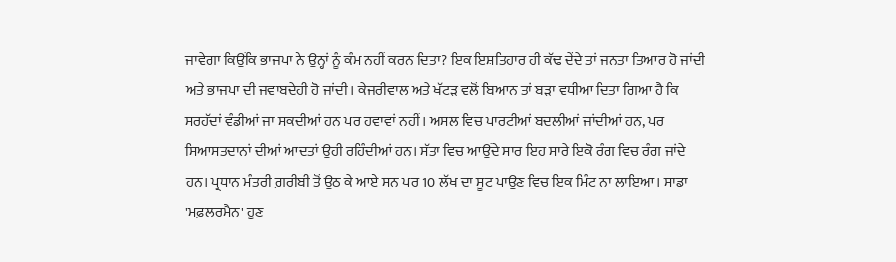ਜਾਵੇਗਾ ਕਿਉਂਕਿ ਭਾਜਪਾ ਨੇ ਉਨ੍ਹਾਂ ਨੂੰ ਕੰਮ ਨਹੀਂ ਕਰਨ ਦਿਤਾ? ਇਕ ਇਸ਼ਤਿਹਾਰ ਹੀ ਕੱਢ ਦੇਂਦੇ ਤਾਂ ਜਨਤਾ ਤਿਆਰ ਹੋ ਜਾਂਦੀ ਅਤੇ ਭਾਜਪਾ ਦੀ ਜਵਾਬਦੇਹੀ ਹੋ ਜਾਂਦੀ। ਕੇਜਰੀਵਾਲ ਅਤੇ ਖੱਟੜ ਵਲੋਂ ਬਿਆਨ ਤਾਂ ਬੜਾ ਵਧੀਆ ਦਿਤਾ ਗਿਆ ਹੈ ਕਿ ਸਰਹੱਦਾਂ ਵੰਡੀਆਂ ਜਾ ਸਕਦੀਆਂ ਹਨ ਪਰ ਹਵਾਵਾਂ ਨਹੀਂ। ਅਸਲ ਵਿਚ ਪਾਰਟੀਆਂ ਬਦਲੀਆਂ ਜਾਂਦੀਆਂ ਹਨ, ਪਰ ਸਿਆਸਤਦਾਨਾਂ ਦੀਆਂ ਆਦਤਾਂ ਉਹੀ ਰਹਿੰਦੀਆਂ ਹਨ। ਸੱਤਾ ਵਿਚ ਆਉਂਦੇ ਸਾਰ ਇਹ ਸਾਰੇ ਇਕੋ ਰੰਗ ਵਿਚ ਰੰਗ ਜਾਂਦੇ ਹਨ। ਪ੍ਰਧਾਨ ਮੰਤਰੀ ਗ਼ਰੀਬੀ ਤੋਂ ਉਠ ਕੇ ਆਏ ਸਨ ਪਰ 10 ਲੱਖ ਦਾ ਸੂਟ ਪਾਉਣ ਵਿਚ ਇਕ ਮਿੰਟ ਨਾ ਲਾਇਆ। ਸਾਡਾ 'ਮਫ਼ਲਰਮੈਨ' ਹੁਣ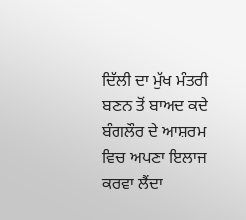ਦਿੱਲੀ ਦਾ ਮੁੱਖ ਮੰਤਰੀ ਬਣਨ ਤੋਂ ਬਾਅਦ ਕਦੇ ਬੰਗਲੌਰ ਦੇ ਆਸ਼ਰਮ ਵਿਚ ਅਪਣਾ ਇਲਾਜ ਕਰਵਾ ਲੈਂਦਾ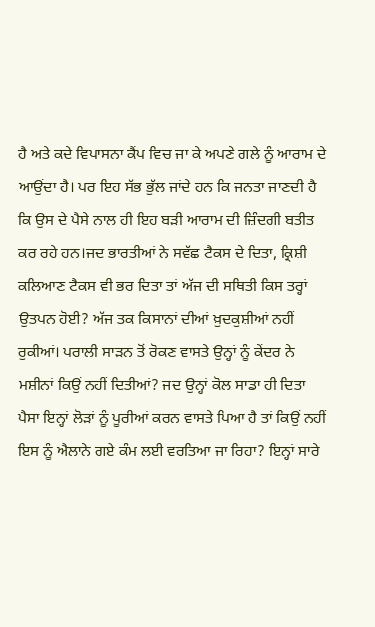ਹੈ ਅਤੇ ਕਦੇ ਵਿਪਾਸਨਾ ਕੈਂਪ ਵਿਚ ਜਾ ਕੇ ਅਪਣੇ ਗਲੇ ਨੂੰ ਆਰਾਮ ਦੇ ਆਉਂਦਾ ਹੈ। ਪਰ ਇਹ ਸੱਭ ਭੁੱਲ ਜਾਂਦੇ ਹਨ ਕਿ ਜਨਤਾ ਜਾਣਦੀ ਹੈ ਕਿ ਉਸ ਦੇ ਪੈਸੇ ਨਾਲ ਹੀ ਇਹ ਬੜੀ ਆਰਾਮ ਦੀ ਜ਼ਿੰਦਗੀ ਬਤੀਤ ਕਰ ਰਹੇ ਹਨ।ਜਦ ਭਾਰਤੀਆਂ ਨੇ ਸਵੱਛ ਟੈਕਸ ਦੇ ਦਿਤਾ, ਕ੍ਰਿਸ਼ੀ ਕਲਿਆਣ ਟੈਕਸ ਵੀ ਭਰ ਦਿਤਾ ਤਾਂ ਅੱਜ ਦੀ ਸਥਿਤੀ ਕਿਸ ਤਰ੍ਹਾਂ ਉਤਪਨ ਹੋਈ? ਅੱਜ ਤਕ ਕਿਸਾਨਾਂ ਦੀਆਂ ਖ਼ੁਦਕੁਸ਼ੀਆਂ ਨਹੀਂ ਰੁਕੀਆਂ। ਪਰਾਲੀ ਸਾੜਨ ਤੋਂ ਰੋਕਣ ਵਾਸਤੇ ਉਨ੍ਹਾਂ ਨੂੰ ਕੇਂਦਰ ਨੇ ਮਸ਼ੀਨਾਂ ਕਿਉਂ ਨਹੀਂ ਦਿਤੀਆਂ? ਜਦ ਉਨ੍ਹਾਂ ਕੋਲ ਸਾਡਾ ਹੀ ਦਿਤਾ ਪੈਸਾ ਇਨ੍ਹਾਂ ਲੋੜਾਂ ਨੂੰ ਪੂਰੀਆਂ ਕਰਨ ਵਾਸਤੇ ਪਿਆ ਹੈ ਤਾਂ ਕਿਉਂ ਨਹੀਂ ਇਸ ਨੂੰ ਐਲਾਨੇ ਗਏ ਕੰਮ ਲਈ ਵਰਤਿਆ ਜਾ ਰਿਹਾ? ਇਨ੍ਹਾਂ ਸਾਰੇ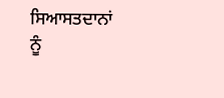ਸਿਆਸਤਦਾਨਾਂ ਨੂੰ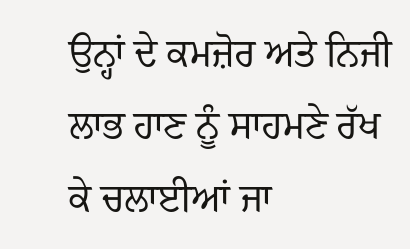ਉਨ੍ਹਾਂ ਦੇ ਕਮਜ਼ੋਰ ਅਤੇ ਨਿਜੀ ਲਾਭ ਹਾਣ ਨੂੰ ਸਾਹਮਣੇ ਰੱਖ ਕੇ ਚਲਾਈਆਂ ਜਾ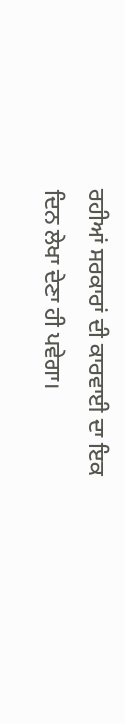ਰਹੀਆਂ ਸਰਕਾਰਾਂ ਦੀ ਕਾਰਵਾਈ ਦਾ ਇਕ ਦਿਨ ਲੇਖਾ ਦੇਣਾ ਹੀ ਪਵੇਗਾ।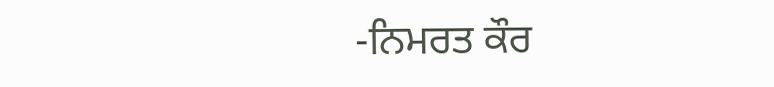-ਨਿਮਰਤ ਕੌਰ